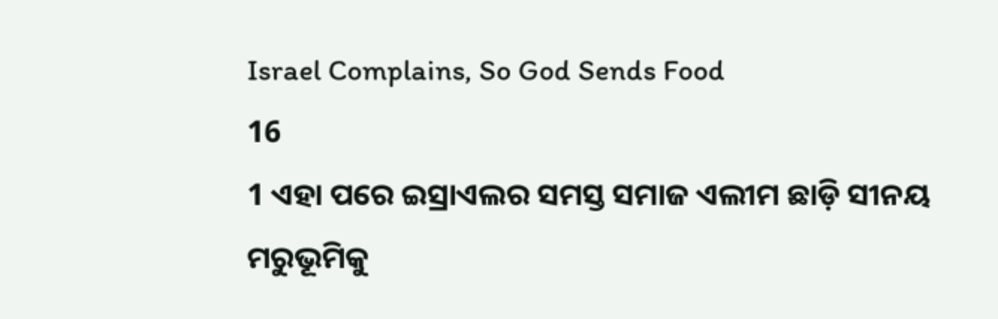Israel Complains, So God Sends Food
16
1 ଏହା ପରେ ଇସ୍ରାଏଲର ସମସ୍ତ ସମାଜ ଏଲୀମ ଛାଡ଼ି ସୀନୟ ମରୁଭୂମିକୁ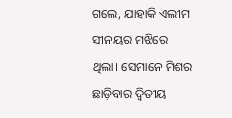ଗଲେ, ଯାହାକି ଏଲୀମ ସୀନୟର ମଝିରେ ଥିଲା। ସେମାନେ ମିଶର ଛାଡ଼ିବାର ଦ୍ୱିତୀୟ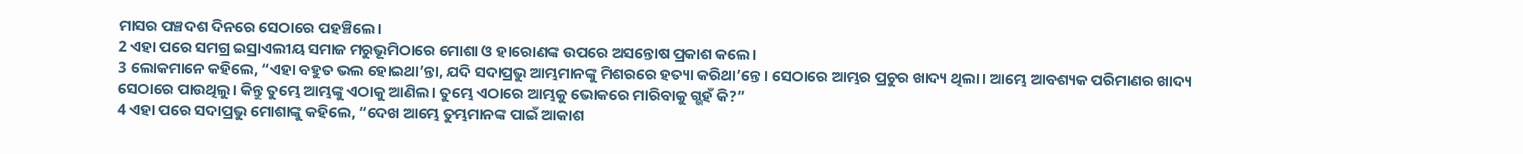ମାସର ପଞ୍ଚଦଶ ଦିନରେ ସେଠାରେ ପହଞ୍ଚିଲେ।
2 ଏହା ପରେ ସମଗ୍ର ଇସ୍ରାଏଲୀୟ ସମାଜ ମରୁଭୂମିଠାରେ ମୋଶା ଓ ହାରୋଣଙ୍କ ଉପରେ ଅସନ୍ତୋଷ ପ୍ରକାଶ କଲେ।
3 ଲୋକମାନେ କହିଲେ, “ଏହା ବହୁତ ଭଲ ହୋଇଥା’ନ୍ତା, ଯଦି ସଦାପ୍ରଭୁ ଆମ୍ଭମାନଙ୍କୁ ମିଶରରେ ହତ୍ୟା କରିଥା’ନ୍ତେ। ସେଠାରେ ଆମ୍ଭର ପ୍ରଚୁର ଖାଦ୍ୟ ଥିଲା। ଆମ୍ଭେ ଆବଶ୍ୟକ ପରିମାଣର ଖାଦ୍ୟ ସେଠାରେ ପାଉଥିଲୁ। କିନ୍ତୁ ତୁମ୍ଭେ ଆମ୍ଭଙ୍କୁ ଏଠାକୁ ଆଣିଲ। ତୁମ୍ଭେ ଏଠାରେ ଆମ୍ଭକୁ ଭୋକରେ ମାରିବାକୁ ଗ୍ଭହଁ କି?”
4 ଏହା ପରେ ସଦାପ୍ରଭୁ ମୋଶାଙ୍କୁ କହିଲେ, “ଦେଖ ଆମ୍ଭେ ତୁମ୍ଭମାନଙ୍କ ପାଇଁ ଆକାଶ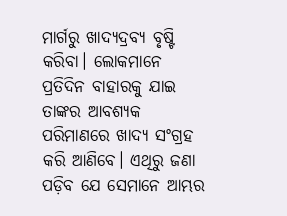ମାର୍ଗରୁ ଖାଦ୍ୟଦ୍ରବ୍ୟ ବୃଷ୍ଟି କରିବା। ଲୋକମାନେ ପ୍ରତିଦିନ ବାହାରକୁ ଯାଇ ତାଙ୍କର ଆବଶ୍ୟକ ପରିମାଣରେ ଖାଦ୍ୟ ସଂଗ୍ରହ କରି ଆଣିବେ। ଏଥିରୁ ଜଣା ପଡ଼ିବ ଯେ ସେମାନେ ଆମ୍ଭର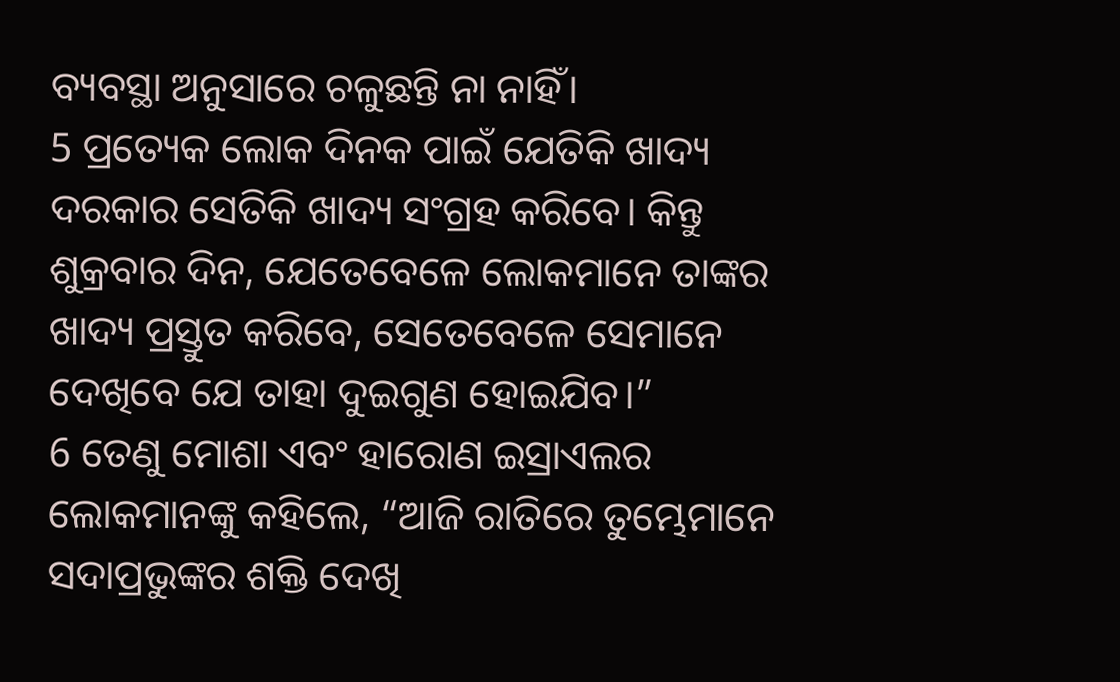ବ୍ୟବସ୍ଥା ଅନୁସାରେ ଚଳୁଛନ୍ତି ନା ନାହିଁ।
5 ପ୍ରତ୍ୟେକ ଲୋକ ଦିନକ ପାଇଁ ଯେତିକି ଖାଦ୍ୟ ଦରକାର ସେତିକି ଖାଦ୍ୟ ସଂଗ୍ରହ କରିବେ। କିନ୍ତୁ ଶୁକ୍ରବାର ଦିନ, ଯେତେବେଳେ ଲୋକମାନେ ତାଙ୍କର ଖାଦ୍ୟ ପ୍ରସ୍ତୁତ କରିବେ, ସେତେବେଳେ ସେମାନେ ଦେଖିବେ ଯେ ତାହା ଦୁଇଗୁଣ ହୋଇଯିବ।”
6 ତେଣୁ ମୋଶା ଏବଂ ହାରୋଣ ଇସ୍ରାଏଲର ଲୋକମାନଙ୍କୁ କହିଲେ, “ଆଜି ରାତିରେ ତୁମ୍ଭେମାନେ ସଦାପ୍ରଭୁଙ୍କର ଶକ୍ତି ଦେଖି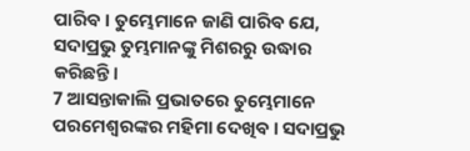ପାରିବ। ତୁମ୍ଭେମାନେ ଜାଣି ପାରିବ ଯେ, ସଦାପ୍ରଭୁ ତୁମ୍ଭମାନଙ୍କୁ ମିଶରରୁ ଉଦ୍ଧାର କରିଛନ୍ତି।
7 ଆସନ୍ତାକାଲି ପ୍ରଭାତରେ ତୁମ୍ଭେମାନେ ପରମେଶ୍ୱରଙ୍କର ମହିମା ଦେଖିବ। ସଦାପ୍ରଭୁ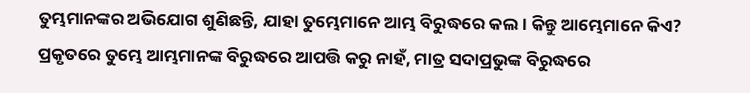ତୁମ୍ଭମାନଙ୍କର ଅଭିଯୋଗ ଶୁଣିଛନ୍ତି, ଯାହା ତୁମ୍ଭେମାନେ ଆମ୍ଭ ବିରୁଦ୍ଧରେ କଲ। କିନ୍ତୁ ଆମ୍ଭେମାନେ କିଏ? ପ୍ରକୃତରେ ତୁମ୍ଭେ ଆମ୍ଭମାନଙ୍କ ବିରୁଦ୍ଧରେ ଆପତ୍ତି କରୁ ନାହଁ, ମାତ୍ର ସଦାପ୍ରଭୁଙ୍କ ବିରୁଦ୍ଧରେ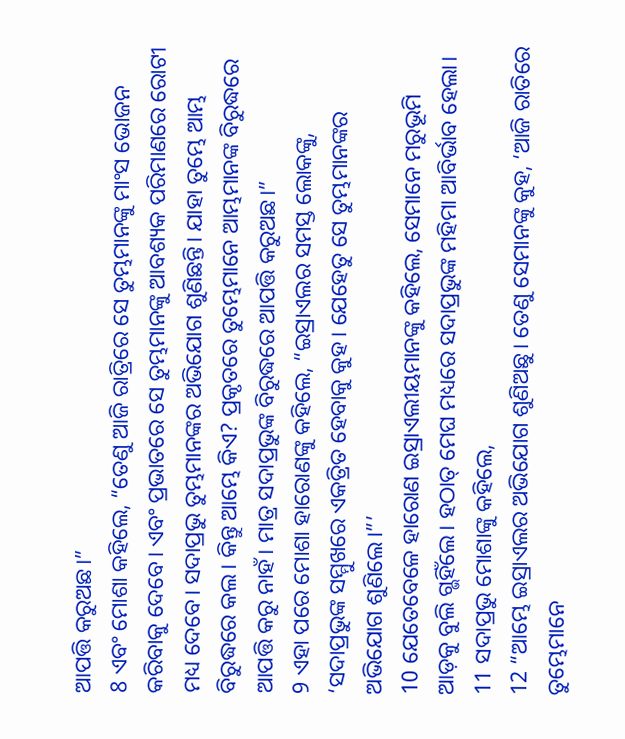ଆପତ୍ତି କରୁଅଛ।”
8 ଏବଂ ମୋଶା କହିଲେ, “ତେଣୁ ଆଜି ରାତ୍ରିରେ ସେ ତୁମ୍ଭମାନଙ୍କୁ ମାଂସ ଭୋଜନ କରିବାକୁ ଦେବେ। ଏବଂ ପ୍ରଭାତରେ ସେ ତୁମ୍ଭମାନଙ୍କୁ ଆବଶ୍ୟକ ପରିମାଣରେ ରୋଟୀ ମଧ୍ୟ ଦେବେ। ସଦାପ୍ରଭୁ ତୁମ୍ଭମାନଙ୍କର ଅଭିଯୋଗ ଶୁଣିଛନ୍ତି। ଯାହା ତୁମ୍ଭେ ଆମ୍ଭ ବିରୁଦ୍ଧରେ କଲ। କିନ୍ତୁ ଆମ୍ଭେ କିଏ? ପ୍ରକୃତରେ ତୁମ୍ଭେମାନେ ଆମ୍ଭମାନଙ୍କ ବିରୁଦ୍ଧରେ ଆପତ୍ତି କରୁ ନାହଁ। ମାତ୍ର ସଦାପ୍ରଭୁଙ୍କ ବିରୁଦ୍ଧରେ ଆପତ୍ତି କରୁଅଛ।”
9 ଏହା ପରେ ମୋଶା ହାରୋଣଙ୍କୁ କହିଲେ, “ଇସ୍ରାଏଲର ସମସ୍ତ ଲୋକଙ୍କୁ, ‘ସଦାପ୍ରଭୁଙ୍କ ସମ୍ମୁଖରେ ଏକତ୍ରିତ ହେବାକୁ କୁହ। ଯେହେତୁ ସେ ତୁମ୍ଭମାନଙ୍କର ଅଭିଯୋଗ ଶୁଣିଲେ।”’
10 ଯେତେବେଳେ ହାରୋଣ ଇସ୍ରାଏଲୀୟମାନଙ୍କୁ କହିଲେ, ସେମାନେ ମରୁଭୂମି ଆଡ଼କୁ ବୁଲି ଗ୍ଭହିଁଲେ। ହଠାତ୍ ମେଘ ମଧ୍ୟରେ ସଦାପ୍ରଭୁଙ୍କ ମହିମା ଆବିର୍ଭାବ ହେଲା।
11 ସଦାପ୍ରଭୁ ମୋଶାଙ୍କୁ କହିଲେ,
12 “ଆମ୍ଭେ ଇସ୍ରାଏଲର ଅଭିଯୋଗ ଶୁଣିଅଛୁ। ତେଣୁ ସେମାନଙ୍କୁ କୁହ, ‘ଆଜି ରାତିରେ ତୁମ୍ଭେମାନେ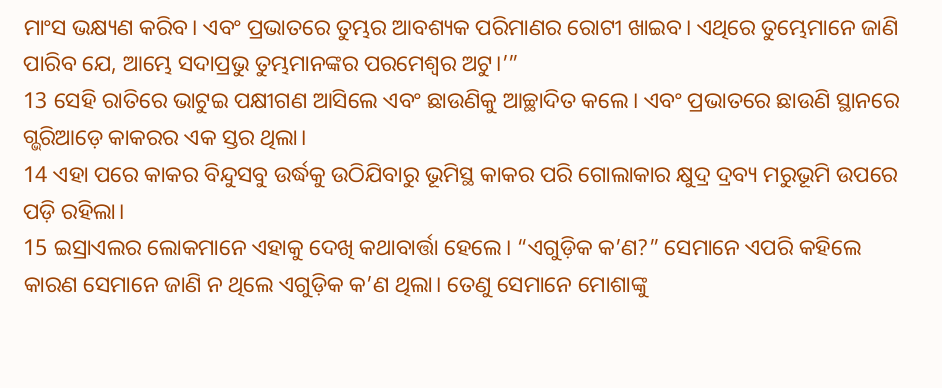ମାଂସ ଭକ୍ଷ୍ୟଣ କରିବ। ଏବଂ ପ୍ରଭାତରେ ତୁମ୍ଭର ଆବଶ୍ୟକ ପରିମାଣର ରୋଟୀ ଖାଇବ। ଏଥିରେ ତୁମ୍ଭେମାନେ ଜାଣି ପାରିବ ଯେ, ଆମ୍ଭେ ସଦାପ୍ରଭୁ ତୁମ୍ଭମାନଙ୍କର ପରମେଶ୍ୱର ଅଟୁ।’”
13 ସେହି ରାତିରେ ଭାଟୁଇ ପକ୍ଷୀଗଣ ଆସିଲେ ଏବଂ ଛାଉଣିକୁ ଆଚ୍ଛାଦିତ କଲେ। ଏବଂ ପ୍ରଭାତରେ ଛାଉଣି ସ୍ଥାନରେ ଗ୍ଭରିଆଡ଼େ କାକରର ଏକ ସ୍ତର ଥିଲା।
14 ଏହା ପରେ କାକର ବିନ୍ଦୁସବୁ ଉର୍ଦ୍ଧକୁ ଉଠିଯିବାରୁ ଭୂମିସ୍ଥ କାକର ପରି ଗୋଲାକାର କ୍ଷୁଦ୍ର ଦ୍ରବ୍ୟ ମରୁଭୂମି ଉପରେ ପଡ଼ି ରହିଲା।
15 ଇସ୍ରାଏଲର ଲୋକମାନେ ଏହାକୁ ଦେଖି କଥାବାର୍ତ୍ତା ହେଲେ। “ଏଗୁଡ଼ିକ କ’ଣ?” ସେମାନେ ଏପରି କହିଲେ କାରଣ ସେମାନେ ଜାଣି ନ ଥିଲେ ଏଗୁଡ଼ିକ କ’ଣ ଥିଲା। ତେଣୁ ସେମାନେ ମୋଶାଙ୍କୁ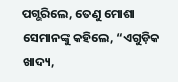ପଗ୍ଭରିଲେ, ତେଣୁ ମୋଶା ସେମାନଙ୍କୁ କହିଲେ, “ଏଗୁଡ଼ିକ ଖାଦ୍ୟ,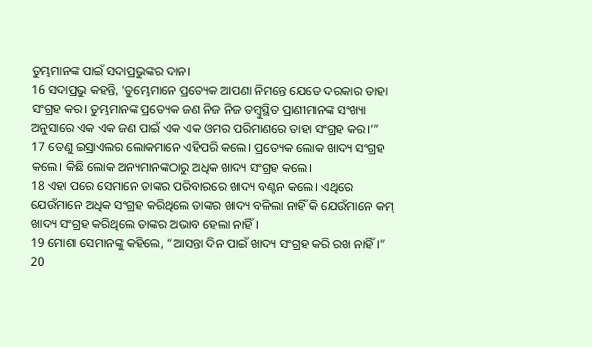ତୁମ୍ଭମାନଙ୍କ ପାଇଁ ସଦାପ୍ରଭୁଙ୍କର ଦାନ।
16 ସଦାପ୍ରଭୁ କହନ୍ତି, ‘ତୁମ୍ଭେମାନେ ପ୍ରତ୍ୟେକ ଆପଣା ନିମନ୍ତେ ଯେତେ ଦରକାର ତାହା ସଂଗ୍ରହ କର। ତୁମ୍ଭମାନଙ୍କ ପ୍ରତ୍ୟେକ ଜଣ ନିଜ ନିଜ ତମ୍ବୁସ୍ଥିତ ପ୍ରାଣୀମାନଙ୍କ ସଂଖ୍ୟା ଅନୁସାରେ ଏକ ଏକ ଜଣ ପାଇଁ ଏକ ଏକ ଓମର ପରିମାଣରେ ତାହା ସଂଗ୍ରହ କର।’”
17 ତେଣୁ ଇସ୍ରାଏଲର ଲୋକମାନେ ଏହିପରି କଲେ। ପ୍ରତ୍ୟେକ ଲୋକ ଖାଦ୍ୟ ସଂଗ୍ରହ କଲେ। କିଛି ଲୋକ ଅନ୍ୟମାନଙ୍କଠାରୁ ଅଧିକ ଖାଦ୍ୟ ସଂଗ୍ରହ କଲେ।
18 ଏହା ପରେ ସେମାନେ ତାଙ୍କର ପରିବାରରେ ଖାଦ୍ୟ ବଣ୍ଟନ କଲେ। ଏଥିରେ ଯେଉଁମାନେ ଅଧିକ ସଂଗ୍ରହ କରିଥିଲେ ତାଙ୍କର ଖାଦ୍ୟ ବଳିଲା ନାହିଁ କି ଯେଉଁମାନେ କମ୍ ଖାଦ୍ୟ ସଂଗ୍ରହ କରିଥିଲେ ତାଙ୍କର ଅଭାବ ହେଲା ନାହିଁ।
19 ମୋଶା ସେମାନଙ୍କୁ କହିଲେ, “ଆସନ୍ତା ଦିନ ପାଇଁ ଖାଦ୍ୟ ସଂଗ୍ରହ କରି ରଖ ନାହିଁ।”
20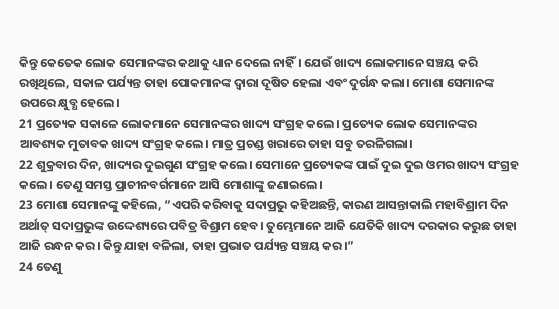କିନ୍ତୁ କେତେକ ଲୋକ ସେମାନଙ୍କର କଥାକୁ ଧ୍ୟାନ ଦେଲେ ନାହିଁ। ଯେଉଁ ଖାଦ୍ୟ ଲୋକମାନେ ସଞ୍ଚୟ କରି ରଖିଥିଲେ, ସକାଳ ପର୍ଯ୍ୟନ୍ତ ତାହା ପୋକମାନଙ୍କ ଦ୍ୱାରା ଦୂଷିତ ହେଲା ଏବଂ ଦୁର୍ଗନ୍ଧ କଲା। ମୋଶା ସେମାନଙ୍କ ଉପରେ କ୍ଷୁବ୍ଧ ହେଲେ।
21 ପ୍ରତ୍ୟେକ ସକାଳେ ଲୋକମାନେ ସେମାନଙ୍କର ଖାଦ୍ୟ ସଂଗ୍ରହ କଲେ। ପ୍ରତ୍ୟେକ ଲୋକ ସେମାନଙ୍କର ଆବଶ୍ୟକ ମୁତାବକ ଖାଦ୍ୟ ସଂଗ୍ରହ କଲେ। ମାତ୍ର ପ୍ରଚଣ୍ଡ ଖରାରେ ତାହା ସବୁ ତରଳିଗଲା।
22 ଶୁକ୍ରବାର ଦିନ, ଖାଦ୍ୟର ଦୁଇଗୁଣ ସଂଗ୍ରହ କଲେ। ସେମାନେ ପ୍ରତ୍ୟେକଙ୍କ ପାଇଁ ଦୁଇ ଦୁଇ ଓମର ଖାଦ୍ୟ ସଂଗ୍ରହ କଲେ। ତେଣୁ ସମସ୍ତ ପ୍ରାଚୀନବର୍ଗମାନେ ଆସି ମୋଶାଙ୍କୁ ଜଣାଇଲେ।
23 ମୋଶା ସେମାନଙ୍କୁ କହିଲେ, “ଏପରି କରିବାକୁ ସଦାପ୍ରଭୁ କହିଅଛନ୍ତି, କାରଣ ଆସନ୍ତାକାଲି ମହାବିଶ୍ରାମ ଦିନ ଅର୍ଥାତ୍ ସଦାପ୍ରଭୁଙ୍କ ଉଦ୍ଦେଶ୍ୟରେ ପବିତ୍ର ବିଶ୍ରାମ ହେବ। ତୁମ୍ଭେମାନେ ଆଜି ଯେତିକି ଖାଦ୍ୟ ଦରକାର କରୁଛ ତାହା ଆଜି ରନ୍ଧନ କର। କିନ୍ତୁ ଯାହା ବଳିଲା, ତାହା ପ୍ରଭାତ ପର୍ଯ୍ୟନ୍ତ ସଞ୍ଚୟ କର।”
24 ତେଣୁ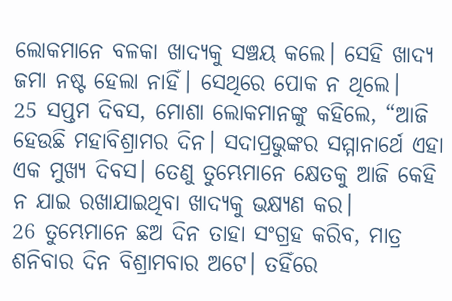ଲୋକମାନେ ବଳକା ଖାଦ୍ୟକୁ ସଞ୍ଚୟ କଲେ। ସେହି ଖାଦ୍ୟ ଜମା ନଷ୍ଟ ହେଲା ନାହିଁ। ସେଥିରେ ପୋକ ନ ଥିଲେ।
25 ସପ୍ତମ ଦିବସ, ମୋଶା ଲୋକମାନଙ୍କୁ କହିଲେ, “ଆଜି ହେଉଛି ମହାବିଶ୍ରାମର ଦିନ। ସଦାପ୍ରଭୁଙ୍କର ସମ୍ମାନାର୍ଥେ ଏହା ଏକ ମୁଖ୍ୟ ଦିବସ। ତେଣୁ ତୁମ୍ଭେମାନେ କ୍ଷେତକୁ ଆଜି କେହି ନ ଯାଇ ରଖାଯାଇଥିବା ଖାଦ୍ୟକୁ ଭକ୍ଷ୍ୟଣ କର।
26 ତୁମ୍ଭେମାନେ ଛଅ ଦିନ ତାହା ସଂଗ୍ରହ କରିବ, ମାତ୍ର ଶନିବାର ଦିନ ବିଶ୍ରାମବାର ଅଟେ। ତହିଁରେ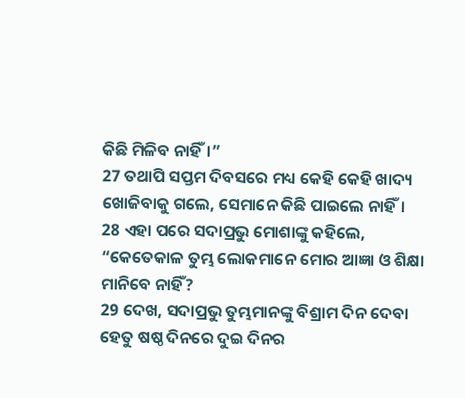କିଛି ମିଳିବ ନାହିଁ।”
27 ତଥାପି ସପ୍ତମ ଦିବସରେ ମଧ୍ୟ କେହି କେହି ଖାଦ୍ୟ ଖୋଜିବାକୁ ଗଲେ, ସେମାନେ କିଛି ପାଇଲେ ନାହିଁ।
28 ଏହା ପରେ ସଦାପ୍ରଭୁ ମୋଶାଙ୍କୁ କହିଲେ, “କେତେକାଳ ତୁମ୍ଭ ଲୋକମାନେ ମୋର ଆଜ୍ଞା ଓ ଶିକ୍ଷା ମାନିବେ ନାହିଁ?
29 ଦେଖ, ସଦାପ୍ରଭୁ ତୁମ୍ଭମାନଙ୍କୁ ବିଶ୍ରାମ ଦିନ ଦେବା ହେତୁ ଷଷ୍ଠ ଦିନରେ ଦୁଇ ଦିନର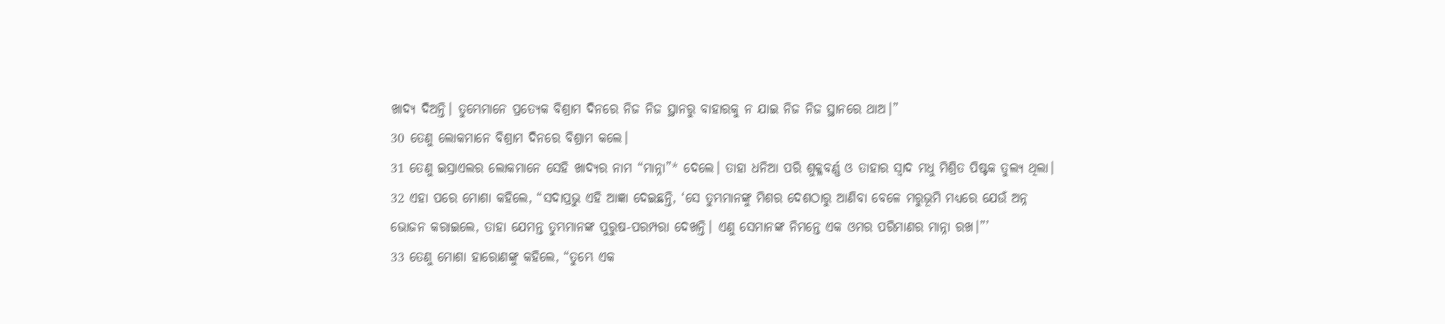ଖାଦ୍ୟ ଦିଅନ୍ତି। ତୁମ୍ଭେମାନେ ପ୍ରତ୍ୟେକ ବିଶ୍ରାମ ଦିନରେ ନିଜ ନିଜ ସ୍ଥାନରୁ ବାହାରକୁ ନ ଯାଇ ନିଜ ନିଜ ସ୍ଥାନରେ ଥାଅ।”
30 ତେଣୁ ଲୋକମାନେ ବିଶ୍ରାମ ଦିନରେ ବିଶ୍ରାମ କଲେ।
31 ତେଣୁ ଇସ୍ରାଏଲର ଲୋକମାନେ ସେହି ଖାଦ୍ୟର ନାମ “ମାନ୍ନା”* ଦେଲେ। ତାହା ଧନିଆ ପରି ଶୁକ୍ଳବର୍ଣ୍ଣ ଓ ତାହାର ସ୍ୱାଦ ମଧୁ ମିଶ୍ରିତ ପିଷ୍ଟକ ତୁଲ୍ୟ ଥିଲା।
32 ଏହା ପରେ ମୋଶା କହିଲେ, “ସଦାପ୍ରଭୁ ଏହି ଆଜ୍ଞା ଦେଇଛନ୍ତି, ‘ସେ ତୁମ୍ଭମାନଙ୍କୁ ମିଶର ଦେଶଠାରୁ ଆଣିବା ବେଳେ ମରୁଭୂମି ମଧ୍ୟରେ ଯେଉଁ ଅନ୍ନ ଭୋଜନ କରାଇଲେ, ତାହା ଯେମନ୍ତ ତୁମ୍ଭମାନଙ୍କ ପୁରୁଷ-ପରମ୍ପରା ଦେଖନ୍ତି। ଏଣୁ ସେମାନଙ୍କ ନିମନ୍ତେ ଏକ ଓମର ପରିମାଣର ମାନ୍ନା ରଖ।”’
33 ତେଣୁ ମୋଶା ହାରୋଣଙ୍କୁ କହିଲେ, “ତୁମ୍ଭେ ଏକ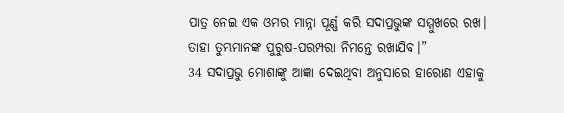ପାତ୍ର ନେଇ ଏକ ଓମର ମାନ୍ନା ପୂର୍ଣ୍ଣ କରି ସଦାପ୍ରଭୁଙ୍କ ସମ୍ମୁଖରେ ରଖ। ତାହା ତୁମ୍ଭମାନଙ୍କ ପୁରୁଷ-ପରମ୍ପରା ନିମନ୍ତେ ରଖାଯିବ।”
34 ସଦାପ୍ରଭୁ ମୋଶାଙ୍କୁ ଆଜ୍ଞା ଦେଇଥିବା ଅନୁସାରେ ହାରୋଣ ଏହାକୁ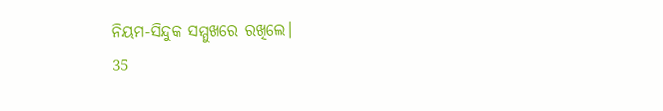ନିୟମ-ସିନ୍ଦୁକ ସମ୍ମୁଖରେ ରଖିଲେ।
35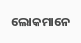ଲୋକମାନେ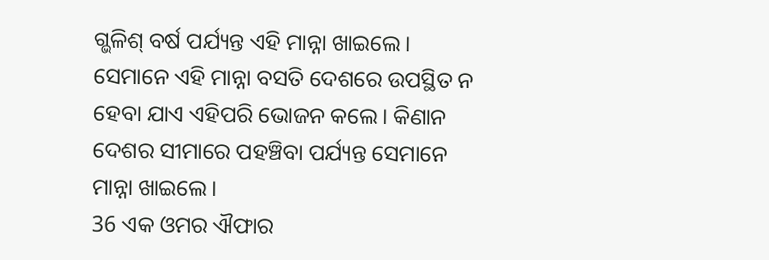ଗ୍ଭଳିଶ୍ ବର୍ଷ ପର୍ଯ୍ୟନ୍ତ ଏହି ମାନ୍ନା ଖାଇଲେ। ସେମାନେ ଏହି ମାନ୍ନା ବସତି ଦେଶରେ ଉପସ୍ଥିତ ନ ହେବା ଯାଏ ଏହିପରି ଭୋଜନ କଲେ। କିଣାନ ଦେଶର ସୀମାରେ ପହଞ୍ଚିବା ପର୍ଯ୍ୟନ୍ତ ସେମାନେ ମାନ୍ନା ଖାଇଲେ।
36 ଏକ ଓମର ଐଫାର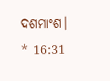ଦଶମାଂଶ।
* 16:31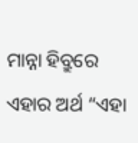ମାନ୍ନା ହିବ୍ରୁରେ ଏହାର ଅର୍ଥ “ଏହା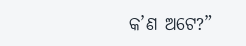କ’ଣ ଅଟେ?”